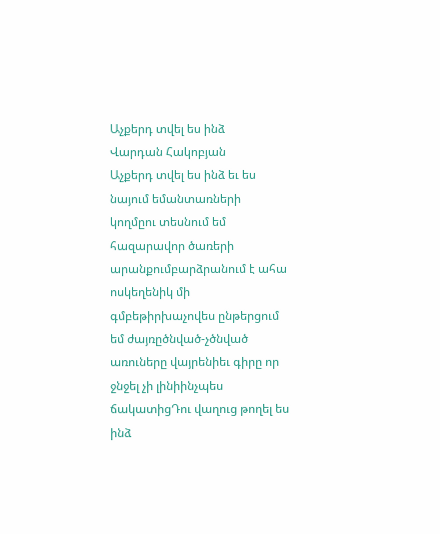Աչքերդ տվել ես ինձ
Վարդան Հակոբյան
Աչքերդ տվել ես ինձ եւ ես նայում եմանտառների կողմըու տեսնում եմ հազարավոր ծառերի արանքումբարձրանում է ահա ոսկեղենիկ մի գմբեթիրխաչովես ընթերցում եմ ժայռըծնված-չծնված առուները վայրենիեւ գիրը որ ջնջել չի լինիինչպես ճակատիցԴու վաղուց թողել ես ինձ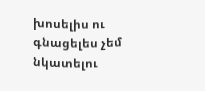խոսելիս ու գնացելես չեմ նկատելու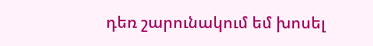դեռ շարունակում եմ խոսել